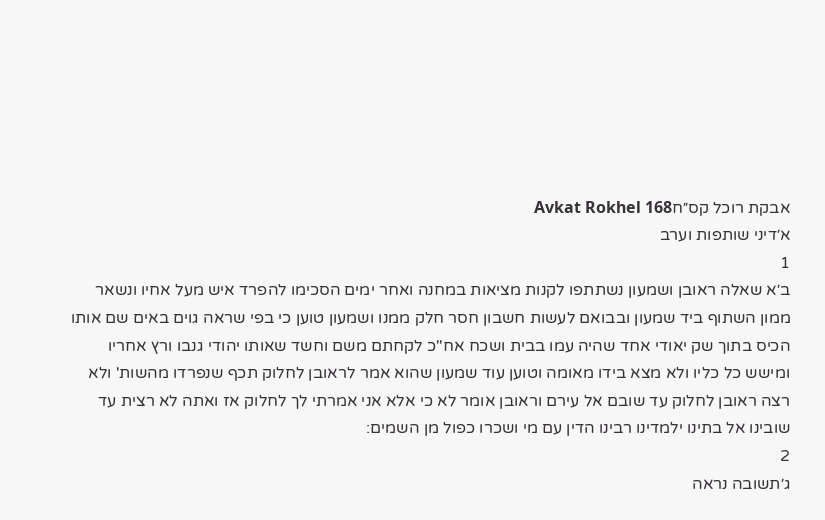אבקת רוכל קס״חAvkat Rokhel 168
א׳דיני שותפות וערב
1
ב׳א שאלה ראובן ושמעון נשתתפו לקנות מציאות במחנה ואחר ימים הסכימו להפרד איש מעל אחיו ונשאר ממון השתוף ביד שמעון ובבואם לעשות חשבון חסר חלק ממנו ושמעון טוען כי בפי שראה גוים באים שם אותו הכיס בתוך שק יאודי אחד שהיה עמו בבית ושכח אח"כ לקחתם משם וחשד שאותו יהודי גנבו ורץ אחריו ומישש כל כליו ולא מצא בידו מאומה וטוען עוד שמעון שהוא אמר לראובן לחלוק תכף שנפרדו מהשות' ולא רצה ראובן לחלוק עד שובם אל עירם וראובן אומר לא כי אלא אני אמרתי לך לחלוק אז ואתה לא רצית עד שובינו אל בתינו ילמדינו רבינו הדין עם מי ושכרו כפול מן השמים:
2
ג׳תשובה נראה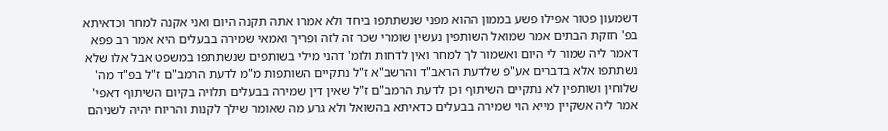דשמעון פטור אפילו פשע בממון ההוא מפני שנשתתפו ביחד ולא אמרו אתה תקנה היום ואני אקנה למחר וכדאיתא בפ' חזקת הבתים אמר שמואל השותפין נעשין שומרי שכר זה לזה ופריך ואמאי שמירה בבעלים היא אמר רב פפא דאמר ליה שמור לי היום ואשמור לך למחר ואין לדחות ולומ' דהני מילי בשותפים שנשתתפו במשפט אבל אלו שלא נשתתפו אלא בדברים אע"פ שלדעת הראב"ד והרשב"א ז"ל נתקיים השותפות מ"מ לדעת הרמב"ם ז"ל בפ"ד מה' שלוחין ושותפין לא נתקיים השיתוף וכן לדעת הרמב"ם ז"ל שאין דין שמירה בבעלים תלויה בקיום השיתוף דאפי' אמר ליה אשקיין מייא הוי שמירה בבעלים כדאיתא בהשואל ולא גרע מה שאומר שילך לקנות והריוח יהיה לשניהם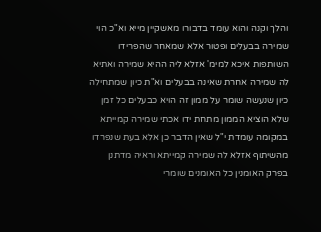והלך וקנה והוא עומד בדבורו מאשקיין מייא וא"כ הוי שמירה בבעלים ופטור אלא שמאחר שהפרידו השותפות איכא למימ' אזלא ליה ההיא שמירה ואתיא לה שמירה אחרת שאינה בבעלים וא"ת כיון שמתחילה כיון שנעשה שומר על ממון זה הויא כבעלים כל זמן שלא הוציא הממון מתחת ידו אכתי שמירה קמייתא במקומה עומדת י"ל שאין הדבר כן אלא בעת שנפרדו מהשיתוף אזלא לה שמירה קמייתא וראיה מדתנן בפרק האומנין כל האומנים שומרי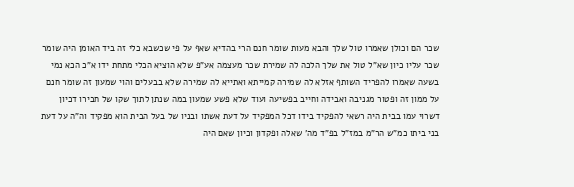שכר הם וכולן שאמרו טול שלך והבא מעות שומר חנם הרי בהדיא שאף על פי שכשבא כלי זה ביד האומן היה שומר שכר עליו כיון שא"ל טול את שלך הלכה לה שמירת שכר מעצמה אע"פ שלא הוציא הכלי מתחת ידו א"כ הכא נמי בשעה שאמרו להפריד השותף אזלא לה שמירה קמייתא ואתייא לה שמירה שלא בבעלים והוי שמעון זה שומר חנם על ממון זה ופטור מגניבה ואבידה וחייב בפשיעה ועוד שלא פשע שמעון במה שנתן לתוך שקו של חבירו דכיון דשרוי עמו בבית היה רשאי להפקיד בידו דכל המפקיד על דעת אשתו ובניו של בעל הבית הוא מפקיד וה"ה על דעת בני ביתו כמ"ש הר"מ במז"ל בפ"ד מה' שאלה ופקדון וכיון שאם היה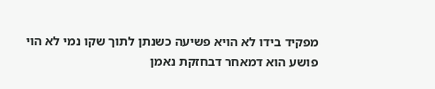מפקיד בידו לא הויא פשיעה כשנתן לתוך שקו נמי לא הוי פושע הוא דמאחר דבחזקת נאמן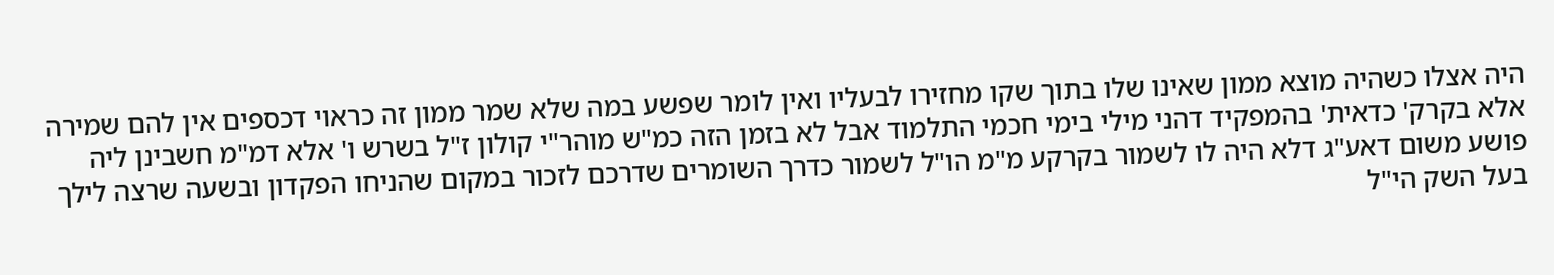היה אצלו כשהיה מוצא ממון שאינו שלו בתוך שקו מחזירו לבעליו ואין לומר שפשע במה שלא שמר ממון זה כראוי דכספים אין להם שמירה אלא בקרק' כדאית' בהמפקיד דהני מילי בימי חכמי התלמוד אבל לא בזמן הזה כמ"ש מוהר"י קולון ז"ל בשרש ו' אלא דמ"מ חשבינן ליה פושע משום דאע"ג דלא היה לו לשמור בקרקע מ"מ הו"ל לשמור כדרך השומרים שדרכם לזכור במקום שהניחו הפקדון ובשעה שרצה לילך בעל השק הי"ל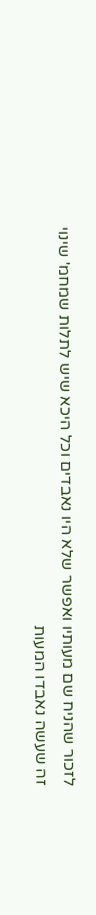לזכור שהניח שם מעותיו ואפשר שלא היו נאבדים וכל היכא שיש לתלות שמחמ' שינוי זה שעשה נאבדו המעות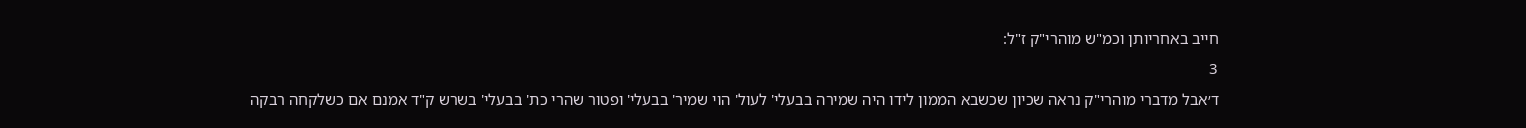חייב באחריותן וכמ"ש מוהרי"ק ז"ל:
3
ד׳אבל מדברי מוהרי"ק נראה שכיון שכשבא הממון לידו היה שמירה בבעלי' לעול' הוי שמיר' בבעלי' ופטור שהרי כת' בבעלי' בשרש ק"ד אמנם אם כשלקחה רבקה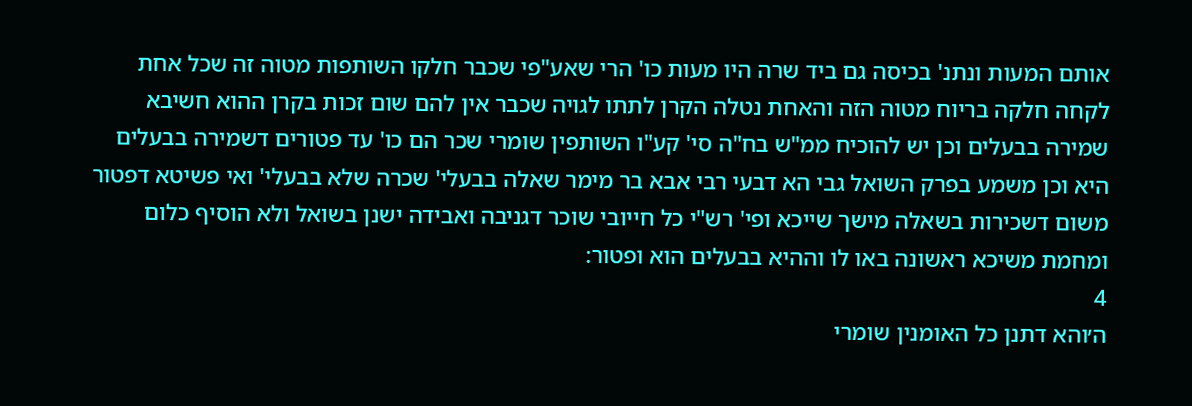אותם המעות ונתנ' בכיסה גם ביד שרה היו מעות כו' הרי שאע"פי שכבר חלקו השותפות מטוה זה שכל אחת לקחה חלקה בריוח מטוה הזה והאחת נטלה הקרן לתתו לגויה שכבר אין להם שום זכות בקרן ההוא חשיבא שמירה בבעלים וכן יש להוכיח ממ"ש בח"ה סי' קע"ו השותפין שומרי שכר הם כו' עד פטורים דשמירה בבעלים היא וכן משמע בפרק השואל גבי הא דבעי רבי אבא בר מימר שאלה בבעלי' שכרה שלא בבעלי' ואי פשיטא דפטור משום דשכירות בשאלה מישך שייכא ופי' רש"י כל חייובי שוכר דגניבה ואבידה ישנן בשואל ולא הוסיף כלום ומחמת משיכא ראשונה באו לו וההיא בבעלים הוא ופטור:
4
ה׳והא דתנן כל האומנין שומרי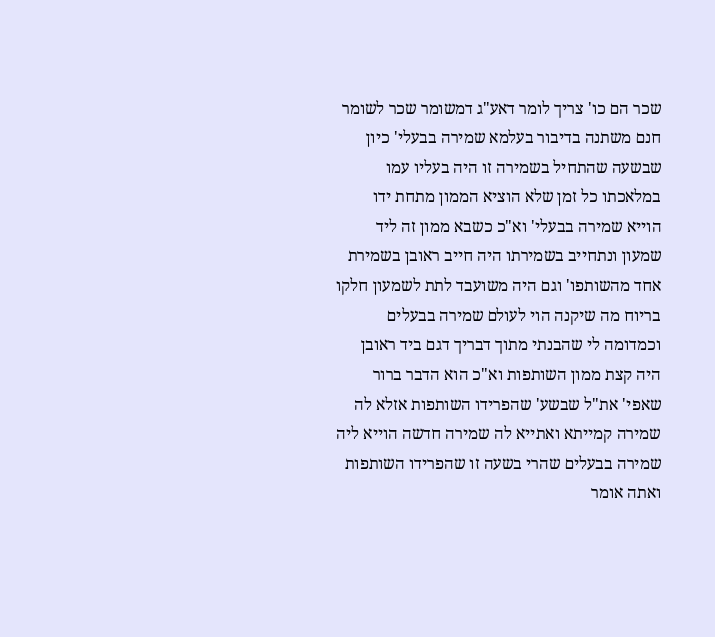שכר הם כו' צריך לומר דאע"ג דמשומר שכר לשומר חנם משתנה בדיבור בעלמא שמירה בבעלי' כיון שבשעה שהתחיל בשמירה זו היה בעליו עמו במלאכתו כל זמן שלא הוציא הממון מתחת ידו הוייא שמירה בבעלי' וא"כ כשבא ממון זה ליד שמעון ונתחייב בשמירתו היה חייב ראובן בשמירת אחד מהשותפו' וגם היה משועבד לתת לשמעון חלקו בריוח מה שיקנה הוי לעולם שמירה בבעלים וכמדומה לי שהבנתי מתוך דבריך דגם ביד ראובן היה קצת ממון השותפות וא"כ הוא הדבר ברור שאפי' את"ל שבשע' שהפרידו השותפות אזלא לה שמירה קמייתא ואתייא לה שמירה חדשה הוייא ליה שמירה בבעלים שהרי בשעה זו שהפרידו השותפות ואתה אומר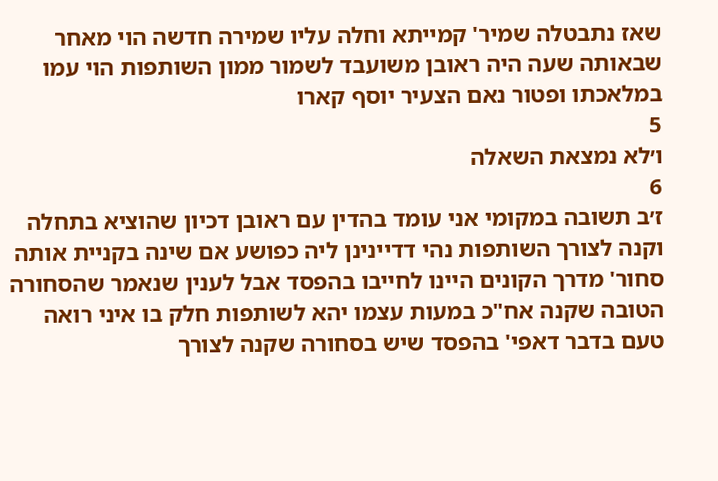שאז נתבטלה שמיר' קמייתא וחלה עליו שמירה חדשה הוי מאחר שבאותה שעה היה ראובן משועבד לשמור ממון השותפות הוי עמו במלאכתו ופטור נאם הצעיר יוסף קארו
5
ו׳לא נמצאת השאלה
6
ז׳ב תשובה במקומי אני עומד בהדין עם ראובן דכיון שהוציא בתחלה וקנה לצורך השותפות נהי דדיינינן ליה כפושע אם שינה בקניית אותה סחור' מדרך הקונים היינו לחייבו בהפסד אבל לענין שנאמר שהסחורה הטובה שקנה אח"כ במעות עצמו יהא לשותפות חלק בו איני רואה טעם בדבר דאפי' בהפסד שיש בסחורה שקנה לצורך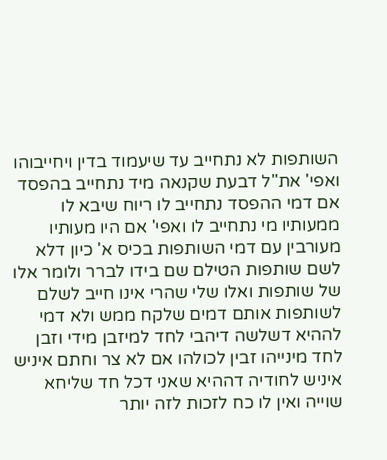השותפות לא נתחייב עד שיעמוד בדין ויחייבוהו ואפי' את"ל דבעת שקנאה מיד נתחייב בהפסד אם דמי ההפסד נתחייב לו ריוח שיבא לו ממעותיו מי נתחייב לו ואפי' אם היו מעותיו מעורבין עם דמי השותפות בכיס א' כיון דלא לשם שותפות הטילם שם בידו לברר ולומר אלו של שותפות ואלו שלי שהרי אינו חייב לשלם לשותפות אותם דמים שלקח ממש ולא דמי לההיא דשלשה דיהבי לחד למיזבן מידי וזבן לחד מינייהו זבין לכולהו אם לא צר וחתם איניש איניש לחודיה דההיא שאני דכל חד שליחא שוייה ואין לו כח לזכות לזה יותר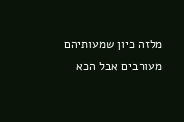מלזה כיון שמעותיהם מעורבים אבל הכא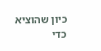כיון שהוציא כדי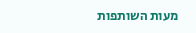מעות השותפות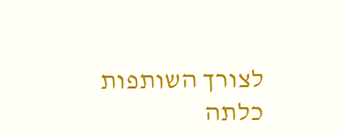לצורך השותפות כלתה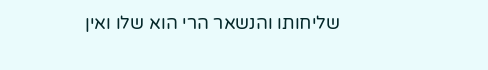שליחותו והנשאר הרי הוא שלו ואין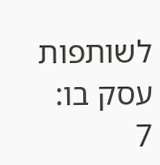לשותפות עסק בו:
7